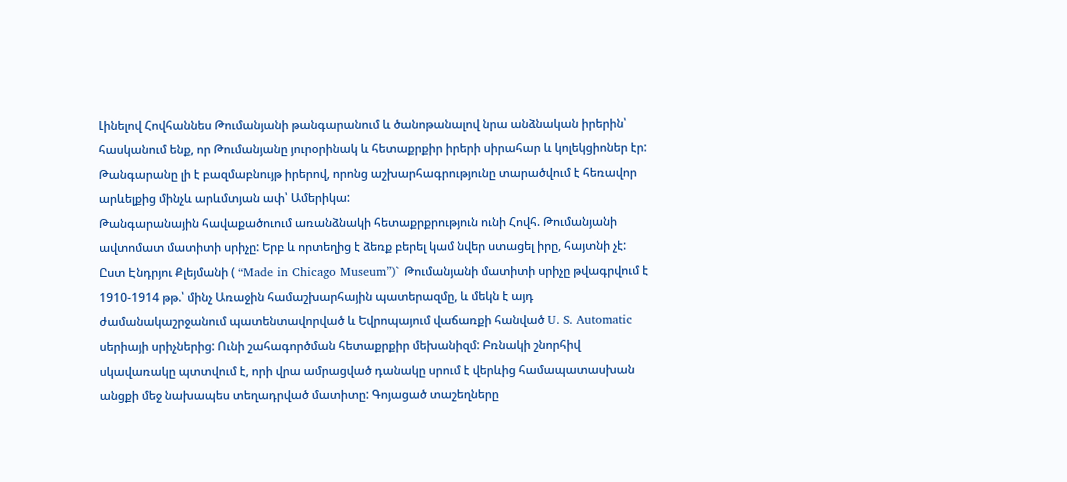Լինելով Հովհաննես Թումանյանի թանգարանում և ծանոթանալով նրա անձնական իրերին՝ հասկանում ենք, որ Թումանյանը յուրօրինակ և հետաքրքիր իրերի սիրահար և կոլեկցիոներ էր: Թանգարանը լի է բազմաբնույթ իրերով, որոնց աշխարհագրությունը տարածվում է հեռավոր արևելքից մինչև արևմտյան ափ՝ Ամերիկա:
Թանգարանային հավաքածուում առանձնակի հետաքրքրություն ունի Հովհ. Թումանյանի ավտոմատ մատիտի սրիչը: Երբ և որտեղից է ձեռք բերել կամ նվեր ստացել իրը, հայտնի չէ:
Ըստ Էնդրյու Քլեյմանի ( “Made in Chicago Museum”)` Թումանյանի մատիտի սրիչը թվագրվում է 1910-1914 թթ.՝ մինչ Առաջին համաշխարհային պատերազմը, և մեկն է այդ ժամանակաշրջանում պատենտավորված և Եվրոպայում վաճառքի հանված U. S. Automatic սերիայի սրիչներից: Ունի շահագործման հետաքրքիր մեխանիզմ: Բռնակի շնորհիվ սկավառակը պտտվում է, որի վրա ամրացված դանակը սրում է վերևից համապատասխան անցքի մեջ նախապես տեղադրված մատիտը: Գոյացած տաշեղները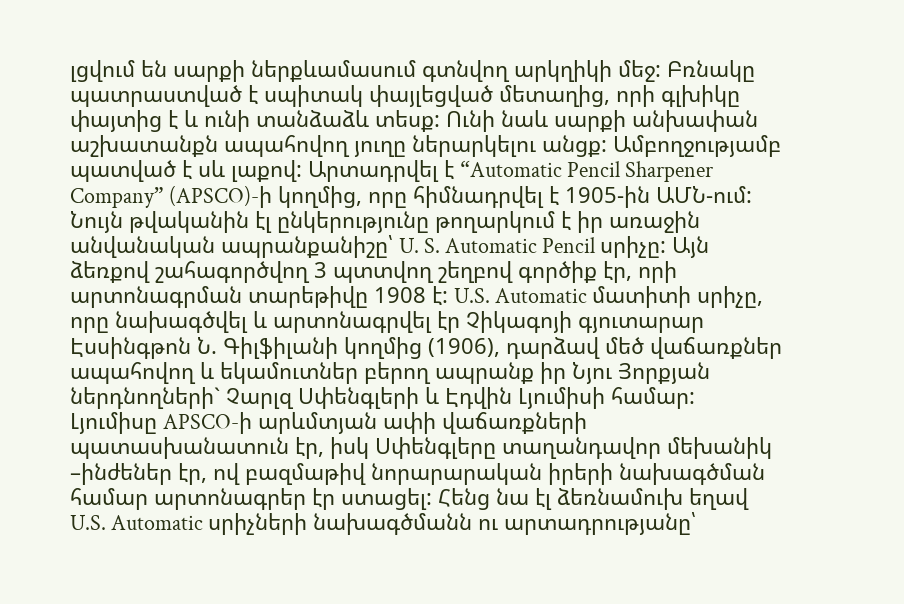լցվում են սարքի ներքևամասում գտնվող արկղիկի մեջ: Բռնակը պատրաստված է սպիտակ փայլեցված մետաղից, որի գլխիկը փայտից է և ունի տանձաձև տեսք: Ունի նաև սարքի անխափան աշխատանքն ապահովող յուղը ներարկելու անցք: Ամբողջությամբ պատված է սև լաքով: Արտադրվել է “Automatic Pencil Sharpener Company” (APSCO)-ի կողմից, որը հիմնադրվել է 1905-ին ԱՄՆ-ում: Նույն թվականին էլ ընկերությունը թողարկում է իր առաջին անվանական ապրանքանիշը՝ U. S. Automatic Pencil սրիչը: Այն ձեռքով շահագործվող 3 պտտվող շեղբով գործիք էր, որի արտոնագրման տարեթիվը 1908 է: U.S. Automatic մատիտի սրիչը, որը նախագծվել և արտոնագրվել էր Չիկագոյի գյուտարար Էսսինգթոն Ն. Գիլֆիլանի կողմից (1906), դարձավ մեծ վաճառքներ ապահովող և եկամուտներ բերող ապրանք իր Նյու Յորքյան ներդնողների` Չարլզ Սփենգլերի և Էդվին Լյումիսի համար: Լյումիսը APSCO-ի արևմտյան ափի վաճառքների պատասխանատուն էր, իսկ Սփենգլերը տաղանդավոր մեխանիկ –ինժեներ էր, ով բազմաթիվ նորարարական իրերի նախագծման համար արտոնագրեր էր ստացել: Հենց նա էլ ձեռնամուխ եղավ U.S. Automatic սրիչների նախագծմանն ու արտադրությանը՝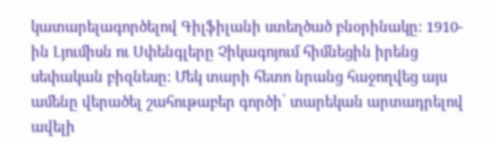կատարելագործելով Գիլֆիլանի ստեղծած բնօրինակը: 1910-ին Լյումիսն ու Սփենգլերը Չիկագոյում հիմնեցին իրենց սեփական բիզնեսը: Մեկ տարի հետո նրանց հաջողվեց այս ամենը վերածել շահութաբեր գործի՝ տարեկան արտադրելով ավելի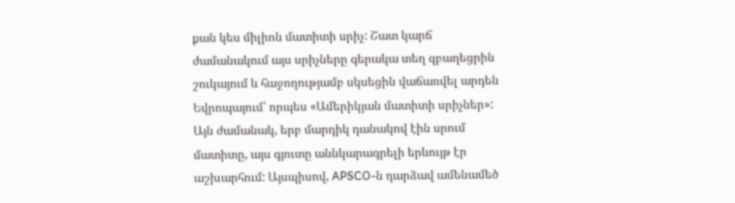քան կես միլիոն մատիտի սրիչ: Շատ կարճ ժամանակում այս սրիչները գերակա տեղ զբաղեցրին շուկայում և հաջողությամբ սկսեցին վաճառվել արդեն Եվրոպայում՝ որպես «Ամերիկյան մատիտի սրիչներ»:
Այն ժամանակ, երբ մարդիկ դանակով էին սրում մատիտը, այս գյուտը աննկարագրելի երևույթ էր աշխարհում: Այսպիսով, APSCO-ն դարձավ ամենամեծ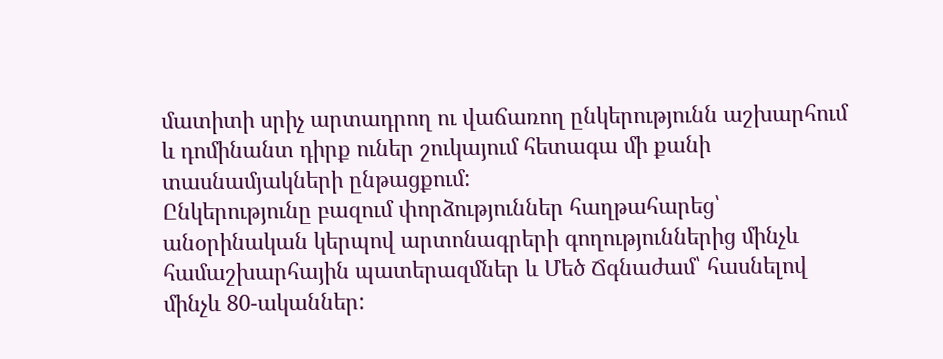մատիտի սրիչ արտադրող ու վաճառող ընկերությունն աշխարհում և դոմինանտ դիրք ուներ շուկայում հետագա մի քանի տասնամյակների ընթացքում:
Ընկերությունը բազում փորձություններ հաղթահարեց՝ անօրինական կերպով արտոնագրերի գողություններից մինչև համաշխարհային պատերազմներ և Մեծ Ճգնաժամ՝ հասնելով մինչև 80-ականներ: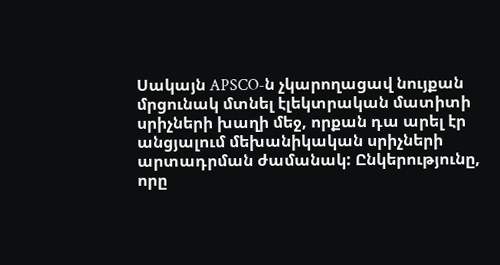Սակայն APSCO-ն չկարողացավ նույքան մրցունակ մտնել էլեկտրական մատիտի սրիչների խաղի մեջ, որքան դա արել էր անցյալում մեխանիկական սրիչների արտադրման ժամանակ: Ընկերությունը, որը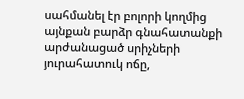սահմանել էր բոլորի կողմից այնքան բարձր գնահատանքի արժանացած սրիչների յուրահատուկ ոճը,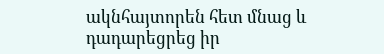ակնհայտորեն հետ մնաց և դադարեցրեց իր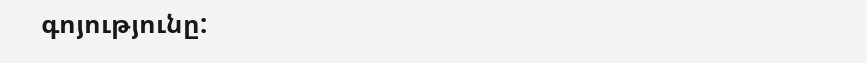գոյությունը: